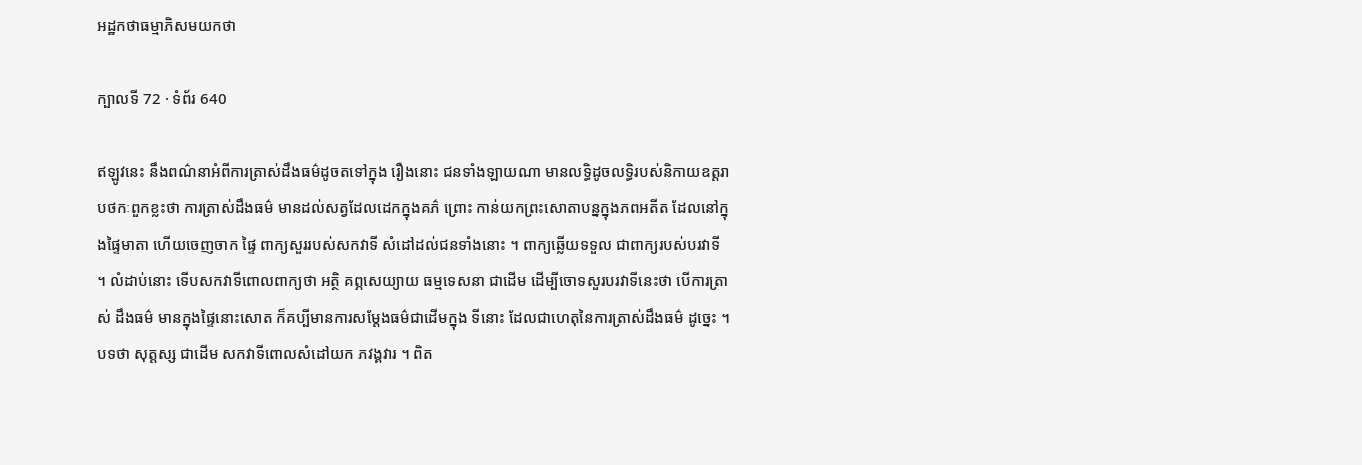អដ្ឋកថាធម្មាភិសមយកថា

ក្បាលទី 72 · ទំព័រ 640

ឥឡូវនេះ នឹងពណ៌នាអំពីការត្រាស់ដឹងធម៌ដូចតទៅក្នុង រឿងនោះ ជនទាំងឡាយណា មានលទ្ធិដូចលទ្ធិរបស់និកាយឧត្តរាបថកៈពួកខ្លះថា ការត្រាស់ដឹងធម៌ មានដល់សត្វដែលដេកក្នុងគភ៌ ព្រោះ កាន់យកព្រះសោតាបន្នក្នុងភពអតីត ដែលនៅក្នុងផ្ទៃមាតា ហើយចេញចាក ផ្ទៃ ពាក្យសួររបស់សកវាទី សំដៅដល់ជនទាំងនោះ ។ ពាក្យឆ្លើយទទួល ជាពាក្យរបស់បរវាទី ។ លំដាប់នោះ ទើបសកវាទីពោលពាក្យថា អត្ថិ គព្ភសេយ្យាយ ធម្មទេសនា ជាដើម ដើម្បីចោទសួរបរវាទីនេះថា បើការត្រាស់ ដឹងធម៌ មានក្នុងផ្ទៃនោះសោត ក៏គប្បីមានការសម្តែងធម៌ជាដើមក្នុង ទីនោះ ដែលជាហេតុនៃការត្រាស់ដឹងធម៌ ដូច្នេះ ។ បទថា សុត្តស្ស ជាដើម សកវាទីពោលសំដៅយក ភវង្គវារ ។ ពិត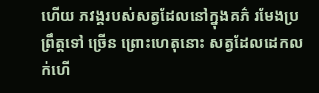ហើយ ភវង្គរបស់សត្វដែលនៅក្នុងគភ៌ រមែងប្រព្រឹត្តទៅ ច្រើន ព្រោះហេតុនោះ សត្វដែលដេកលក់ហើ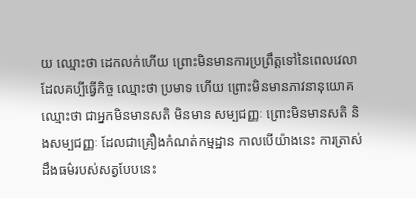យ ឈ្មោះថា ដេកលក់ហើយ ព្រោះមិនមានការប្រព្រឹត្តទៅនៃពេលវេលាដែលគប្បីធ្វើកិច្ច ឈ្មោះថា ប្រមាទ ហើយ ព្រោះមិនមានភាវនានុយោគ ឈ្មោះថា ជាអ្នកមិនមានសតិ មិនមាន សម្បជញ្ញៈ ព្រោះមិនមានសតិ និងសម្បជញ្ញៈ ដែលជាគ្រឿងកំណត់កម្មដ្ឋាន កាលបើយ៉ាងនេះ ការត្រាស់ដឹងធម៌របស់សត្វបែបនេះ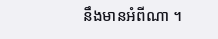នឹងមានអំពីណា ។